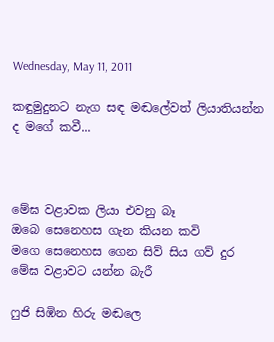Wednesday, May 11, 2011

කඳුමුදුනට නැග සඳ මඬලේවත් ලියාතියන්න ද මගේ කවී...



මේඝ වළාවක ලියා එවනු බෑ
ඔබෙ සෙනෙහස ගැන කියන කවි
මගෙ සෙනෙහස ගෙන සිව් සිය ගව් දුර
මේඝ වළාවට යන්න බැරී

ෆුජි සිඹින හිරු මඬලෙ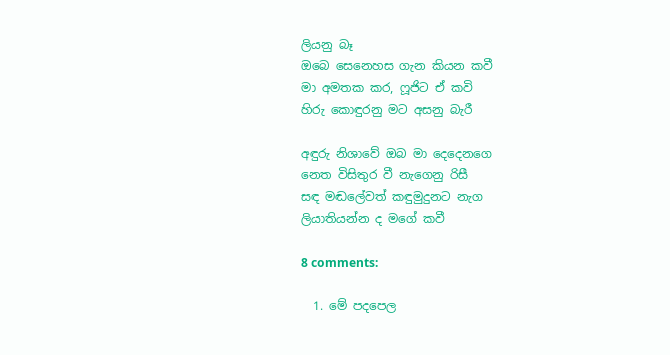ලියනු බෑ
ඔබෙ සෙනෙහස ගැන කියන කවී
මා අමතක කර, ෆූජිට ඒ කවි
හිරු කොඳුරනු මට අසනු බැරී

අඳුරු නිශාවේ ඔබ මා දෙදෙනගෙ
නෙත විසිතුර වී නැගෙනු රිසී
සඳ මඬලේවත් කඳුමුදුනට නැග
ලියාතියන්න ද මගේ කවී

8 comments:

  1. මේ පදපෙල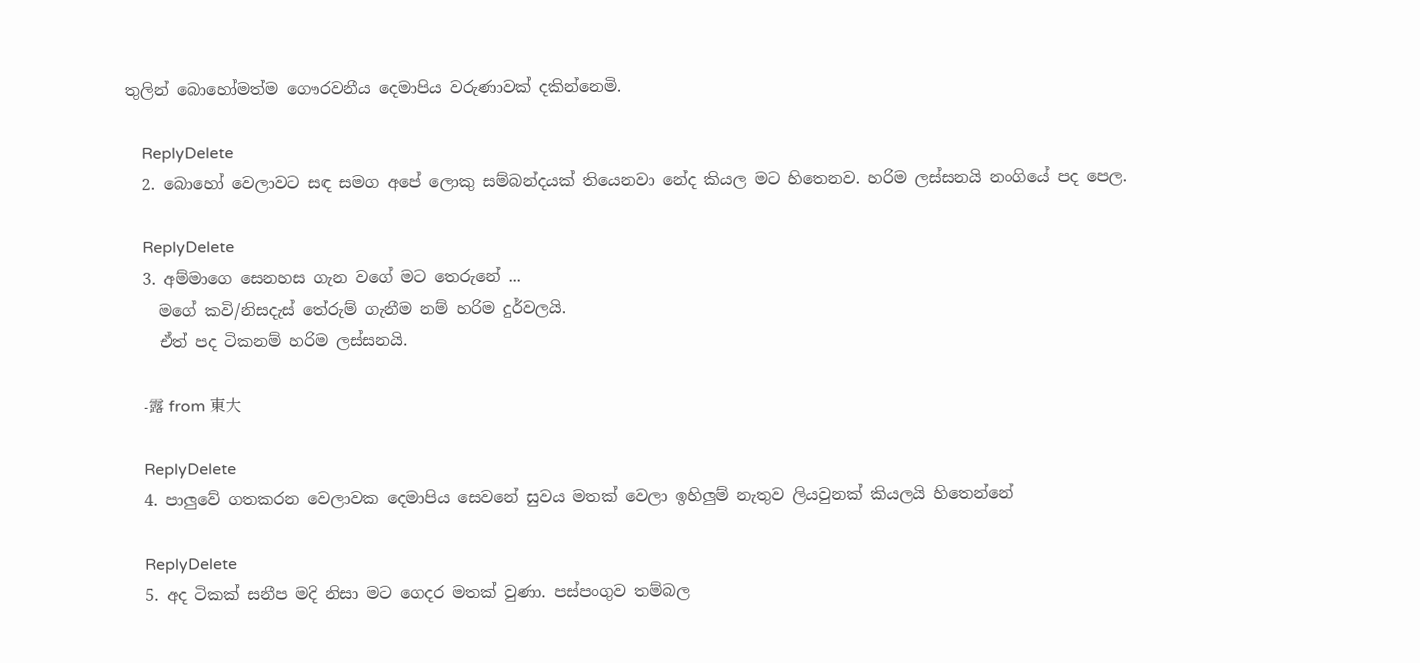තුලින් බොහෝමත්ම ගෞරවනීය දෙමාපිය වරුණාවක් දකින්නෙමි.

    ReplyDelete
  2. බොහෝ වෙලාවට සඳ සමග අපේ ලොකු සම්බන්දයක් තියෙනවා නේද කියල මට හිතෙනව. හරිම ලස්සනයි නංගියේ පද පෙල.

    ReplyDelete
  3. අම්මාගෙ සෙනහස ගැන වගේ මට තෙරුනේ ...
    මගේ කවි/නිසදැස් තේරුම් ගැනීම නම් හරිම දුර්වලයි.
    ඒත් පද ටිකනම් හරිම ලස්සනයි.

    -露 from 東大

    ReplyDelete
  4. පාලුවේ ගතකරන වෙලාවක දෙමාපිය සෙවනේ සුවය මතක් වෙලා ඉහිලුම් නැතුව ලියවුනක් කියලයි හිතෙන්නේ

    ReplyDelete
  5. අද ටිකක් සනීප මදි නිසා මට ගෙදර මතක් වුණා. පස්පංගුව තම්බල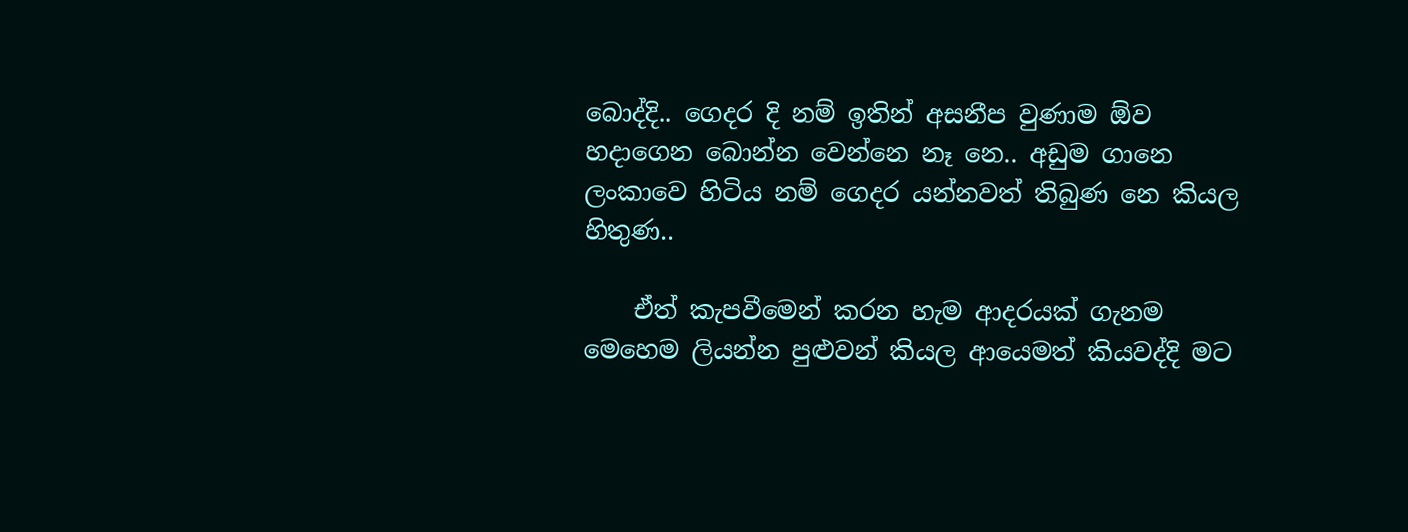බොද්දි.. ගෙදර දි නම් ඉතින් අසනීප වුණාම ඕව හදාගෙන බොන්න වෙන්නෙ නෑ නෙ.. අඩුම ගානෙ ලංකාවෙ හිටිය නම් ගෙදර යන්නවත් තිබුණ නෙ කියල හිතුණ..

    ඒත් කැපවීමෙන් කරන හැම ආදරයක් ගැනම මෙහෙම ලියන්න පුළුවන් කියල ආයෙමත් කියවද්දි මට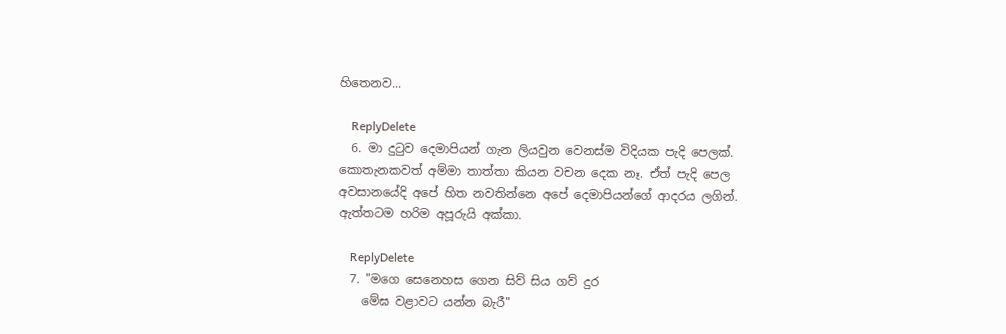හිතෙනව...

    ReplyDelete
  6. මා දුටුව දෙමාපියන් ගැන ලියවුන වෙනස්ම විදියක පැදි පෙලක්. කොතැනකවත් අම්මා තාත්තා කියන වචන දෙක නෑ. ඒත් පැදි පෙල අවසානයේදි අපේ හිත නවතින්නෙ අපේ දෙමාපියන්ගේ ආද‍රය ලගින්. ඇත්තටම හ‍රිම අපූරුයි අක්කා.

    ReplyDelete
  7. "මගෙ සෙනෙහස ගෙන සිව් සිය ගව් දුර
    මේඝ වළාවට යන්න බැරී"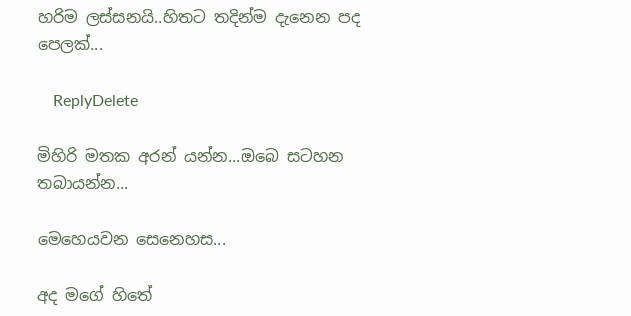හරිම ලස්සනයි..හිතට තදින්ම දැනෙන පද පෙලක්...

    ReplyDelete

මිහිරි මතක අරන් යන්න...ඔබෙ සටහන තබායන්න...

මෙහෙයවන සෙනෙහස...

අද මගේ හිතේ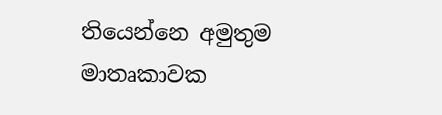තියෙන්නෙ අමුතුම මාතෘකාවක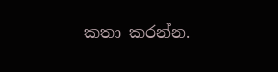කතා කරන්න.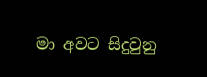මා අවට සිදුවුනු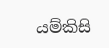යම්කිසි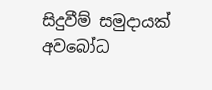සිදුවීම් සමුදායක් අවබෝධ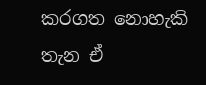කරගත නොහැකි තැන ඒ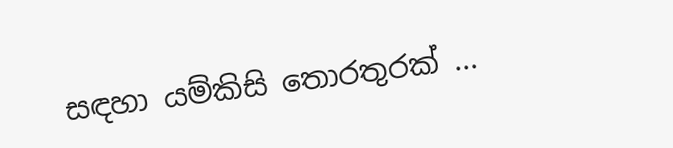සඳහා යම්කිසි තොරතුරක් ...